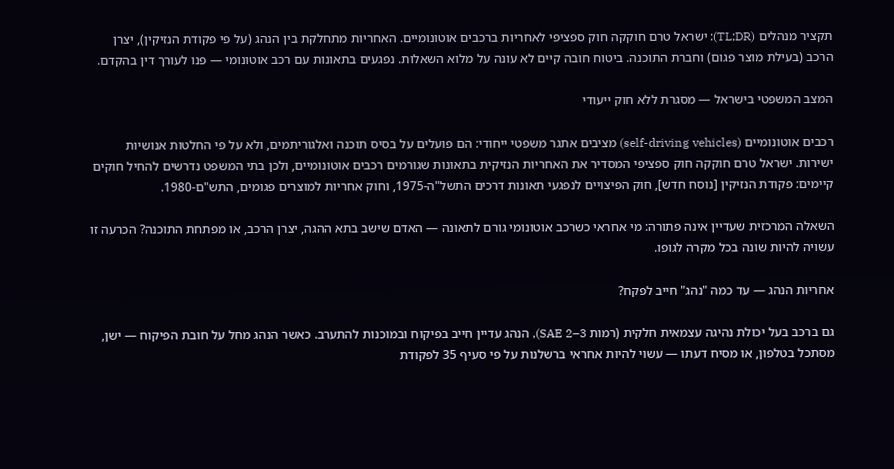תקציר מנהלים (TL;DR): ישראל טרם חוקקה חוק ספציפי לאחריות ברכבים אוטונומיים. האחריות מתחלקת בין הנהג (על פי פקודת הנזיקין), יצרן הרכב (בעילת מוצר פגום) וחברת התוכנה. ביטוח חובה קיים לא עונה על מלוא השאלות. נפגעים בתאונות עם רכב אוטונומי — פנו לעורך דין בהקדם.

המצב המשפטי בישראל — מסגרת ללא חוק ייעודי

רכבים אוטונומיים (self-driving vehicles) מציבים אתגר משפטי ייחודי: הם פועלים על בסיס תוכנה ואלגוריתמים, ולא על פי החלטות אנושיות ישירות. ישראל טרם חוקקה חוק ספציפי המסדיר את האחריות הנזיקית בתאונות שגורמים רכבים אוטונומיים, ולכן בתי המשפט נדרשים להחיל חוקים קיימים: פקודת הנזיקין [נוסח חדש], חוק הפיצויים לנפגעי תאונות דרכים התשל"ה-1975, וחוק אחריות למוצרים פגומים, התש"ם-1980.

השאלה המרכזית שעדיין אינה פתורה: מי אחראי כשרכב אוטונומי גורם לתאונה — האדם שישב בתא ההגה, יצרן הרכב, או מפתחת התוכנה? הכרעה זו עשויה להיות שונה בכל מקרה לגופו.

אחריות הנהג — עד כמה "נהג" חייב לפקח?

גם ברכב בעל יכולת נהיגה עצמאית חלקית (רמות SAE 2–3), הנהג עדיין חייב בפיקוח ובמוכנות להתערב. כאשר הנהג מחל על חובת הפיקוח — ישן, מסתכל בטלפון, או מסיח דעתו — עשוי להיות אחראי ברשלנות על פי סעיף 35 לפקודת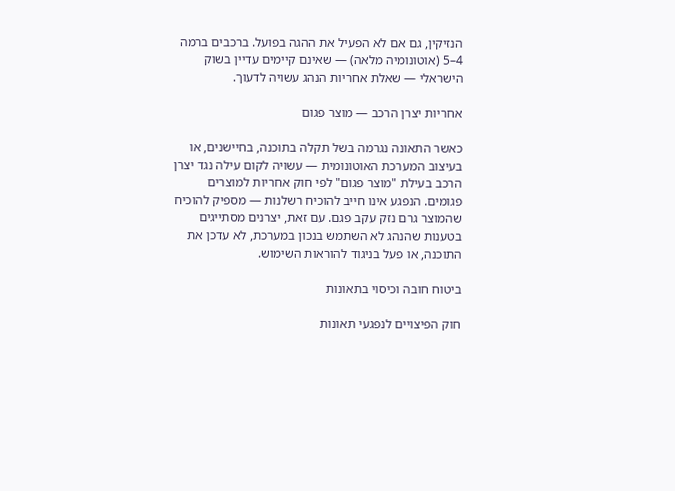הנזיקין, גם אם לא הפעיל את ההגה בפועל. ברכבים ברמה 4–5 (אוטונומיה מלאה) — שאינם קיימים עדיין בשוק הישראלי — שאלת אחריות הנהג עשויה לדעוך.

אחריות יצרן הרכב — מוצר פגום

כאשר התאונה נגרמה בשל תקלה בתוכנה, בחיישנים, או בעיצוב המערכת האוטונומית — עשויה לקום עילה נגד יצרן הרכב בעילת "מוצר פגום" לפי חוק אחריות למוצרים פגומים. הנפגע אינו חייב להוכיח רשלנות — מספיק להוכיח שהמוצר גרם נזק עקב פגם. עם זאת, יצרנים מסתייגים בטענות שהנהג לא השתמש בנכון במערכת, לא עדכן את התוכנה, או פעל בניגוד להוראות השימוש.

ביטוח חובה וכיסוי בתאונות

חוק הפיצויים לנפגעי תאונות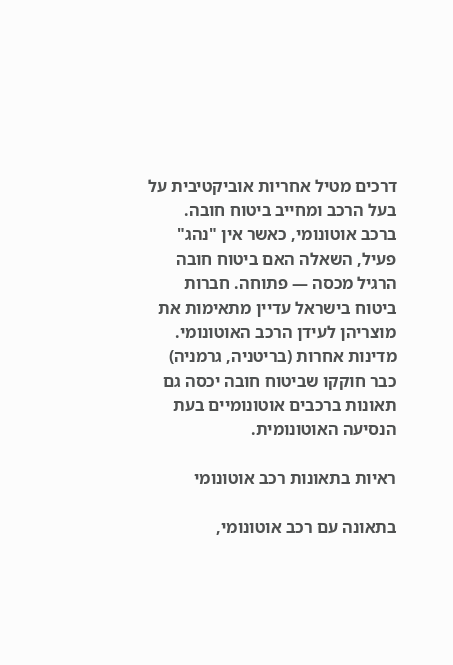דרכים מטיל אחריות אוביקטיבית על בעל הרכב ומחייב ביטוח חובה. ברכב אוטונומי, כאשר אין "נהג" פעיל, השאלה האם ביטוח חובה הרגיל מכסה — פתוחה. חברות ביטוח בישראל עדיין מתאימות את מוצריהן לעידן הרכב האוטונומי. מדינות אחרות (בריטניה, גרמניה) כבר חוקקו שביטוח חובה יכסה גם תאונות ברכבים אוטונומיים בעת הנסיעה האוטונומית.

ראיות בתאונות רכב אוטונומי

בתאונה עם רכב אוטונומי,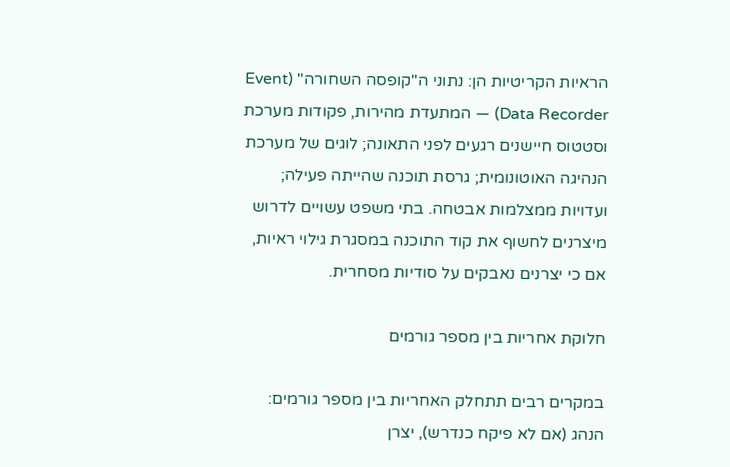הראיות הקריטיות הן: נתוני ה"קופסה השחורה" (Event Data Recorder) — המתעדת מהירות, פקודות מערכת וסטטוס חיישנים רגעים לפני התאונה; לוגים של מערכת הנהיגה האוטונומית; גרסת תוכנה שהייתה פעילה; ועדויות ממצלמות אבטחה. בתי משפט עשויים לדרוש מיצרנים לחשוף את קוד התוכנה במסגרת גילוי ראיות, אם כי יצרנים נאבקים על סודיות מסחרית.

חלוקת אחריות בין מספר גורמים

במקרים רבים תתחלק האחריות בין מספר גורמים: הנהג (אם לא פיקח כנדרש), יצרן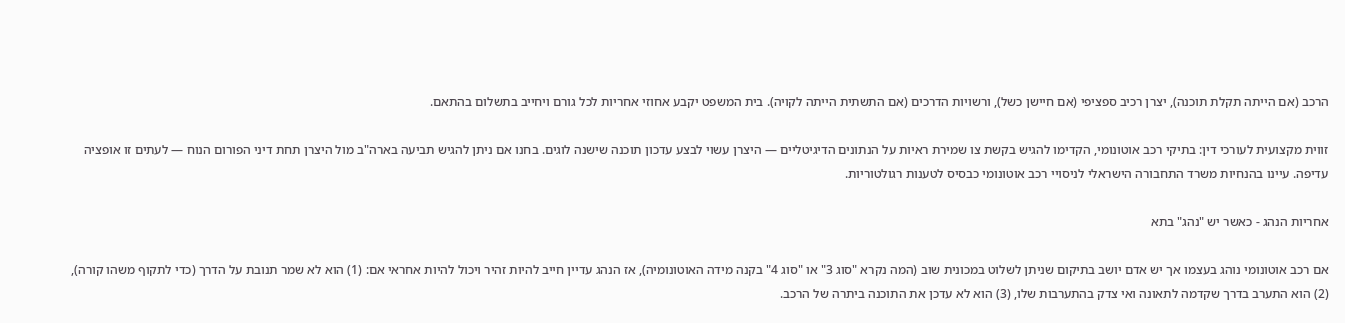הרכב (אם הייתה תקלת תוכנה), יצרן רכיב ספציפי (אם חיישן כשל), ורשויות הדרכים (אם התשתית הייתה לקויה). בית המשפט יקבע אחוזי אחריות לכל גורם ויחייב בתשלום בהתאם.

זווית מקצועית לעורכי דין: בתיקי רכב אוטונומי, הקדימו להגיש בקשת צו שמירת ראיות על הנתונים הדיגיטליים — היצרן עשוי לבצע עדכון תוכנה שישנה לוגים. בחנו אם ניתן להגיש תביעה בארה"ב מול היצרן תחת דיני הפורום הנוח — לעתים זו אופציה עדיפה. עיינו בהנחיות משרד התחבורה הישראלי לניסויי רכב אוטונומי כבסיס לטענות רגולטוריות.

אחריות הנהג - כאשר יש "נהג" בתא

אם רכב אוטונומי נוהג בעצמו אך יש אדם יושב בתיקום שניתן לשלוט במכונית שוב (המה נקרא "סוג 3" או "סוג 4" בקנה מידה האוטונומיה), אז הנהג עדיין חייב להיות זהיר ויכול להיות אחראי אם: (1) הוא לא שמר תנובת על הדרך (כדי לתקוף משהו קורה), (2) הוא התערב בדרך שקדמה לתאונה ואי צדק בהתערבות שלו, (3) הוא לא עדכן את התוכנה ביתרה של הרכב.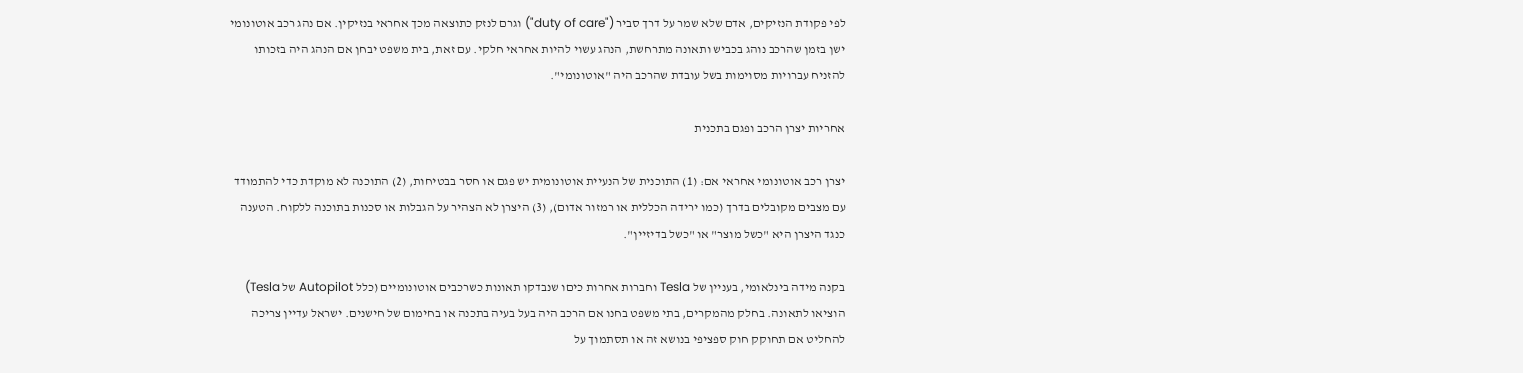לפי פקודת הנזיקים, אדם שלא שמר על דרך סביר ("duty of care") וגרם לנזק כתוצאה מכך אחראי בנזיקין. אם נהג רכב אוטונומי ישן בזמן שהרכב נוהג בכביש ותאונה מתרחשת, הנהג עשוי להיות אחראי חלקי. עם זאת, בית משפט יבחן אם הנהג היה בזכותו להזניח עברויות מסוימות בשל עובדת שהרכב היה "אוטונומי".

אחריות יצרן הרכב ופגם בתכנית

יצרן רכב אוטונומי אחראי אם: (1) התוכנית של הנעיית אוטונומית יש פגם או חסר בבטיחות, (2) התוכנה לא מוקדת כדי להתמודד עם מצבים מקובלים בדרך (כמו ירידה הכללית או רמזור אדום), (3) היצרן לא הצהיר על הגבלות או סכנות בתוכנה ללקוח. הטענה כנגד היצרן היא "כשל מוצר" או "כשל בדיזיין".

בקנה מידה בינלאומי, בעניין של Tesla וחברות אחרות כיםו שנבדקו תאונות כשרכבים אוטונומיים (כלל Autopilot של Tesla) הוציאו לתאונה. בחלק מהמקרים, בתי משפט בחנו אם הרכב היה בעל בעיה בתכנה או בחימום של חישנים. ישראל עדיין צריכה להחליט אם תחוקק חוק ספציפי בנושא זה או תסתמוך על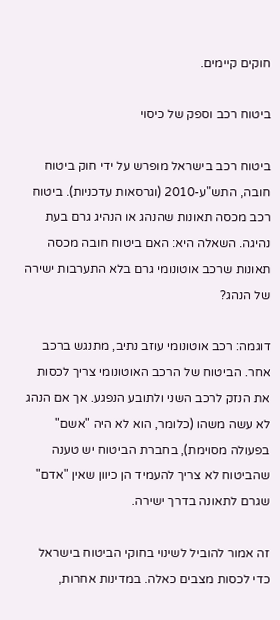חוקים קיימים.

ביטוח רכב וספק של כיסוי

ביטוח רכב בישראל מופרש על ידי חוק ביטוח חובה, התש"ע-2010 (וגרסאות עדכניות). ביטוח רכב מכסה תאונות שהנהג או הנהיג גרם בעת נהיגה. השאלה היא: האם ביטוח חובה מכסה תאונות שרכב אוטונומי גרם בלא התערבות ישירה של הנהג?

דוגמה: רכב אוטונומי עוזב נתיב, מתנגש ברכב אחר. הביטוח של הרכב האוטונומי צריך לכסות את הנזק לרכב השני ולתובע הנפגע. אך אם הנהג לא עשה משהו (כלומר, הוא לא היה "אשם" בפעולה מסוימת), בחברת הביטוח יש טענה שהביטוח לא צריך להעמיד הן כיוון שאין "אדם" שגרם לתאונה בדרך ישירה.

זה אמור להוביל לשינוי בחוקי הביטוח בישראל כדי לכסות מצבים כאלה. במדינות אחרות,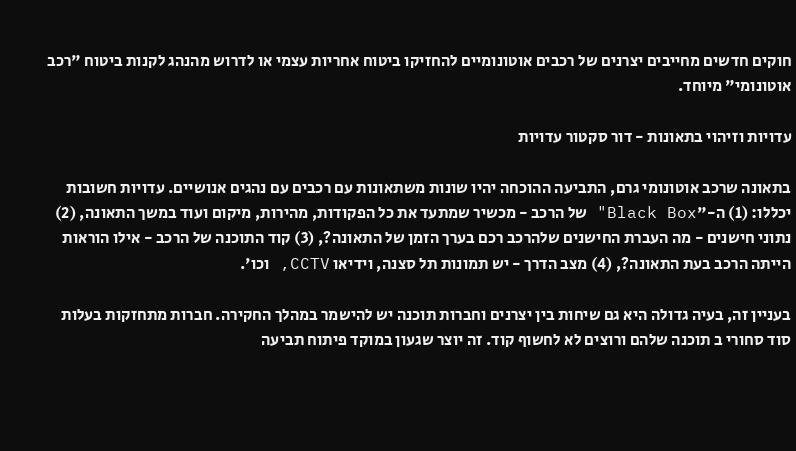חוקים חדשים מחייבים יצרנים של רכבים אוטונומיים להחזיקו ביטוח אחריות עצמי או לדרוש מהנהג לקנות ביטוח "רכב אוטונומי" מיוחד.

עדויות וזיהוי בתאונות - דור סקטור עדויות

בתאונה שרכב אוטונומי גרם, התביעה ההוכחה יהיו שונות משתאונות עם רכבים עם נהגים אנושיים. עדויות חשובות יכללו: (1) ה-"Black Box" של הרכב - מכשיר שמתעד את כל הפקודות, מהירות, מיקום ועוד במשך התאונה, (2) נתוני חישנים - מה העברת החישנים שלהרכב רכם בערך הזמן של התאונה?, (3) קוד התוכנה של הרכב - אילו הוראות הייתה הרכב בעת התאונה?, (4) מצב הדרך - יש תמונות תל סצנה, וידיאו CCTV, וכו'.

בעניין זה, בעיה גדולה היא גם שיחות בין יצרנים וחברות תוכנה יש להישמר במהלך החקירה. חברות מתחזקות בעלות סוד סחורי ב תוכנה שלהם ורוצים לא לחשוף קוד. זה יוצר שגעון במוקד פיתוח תביעה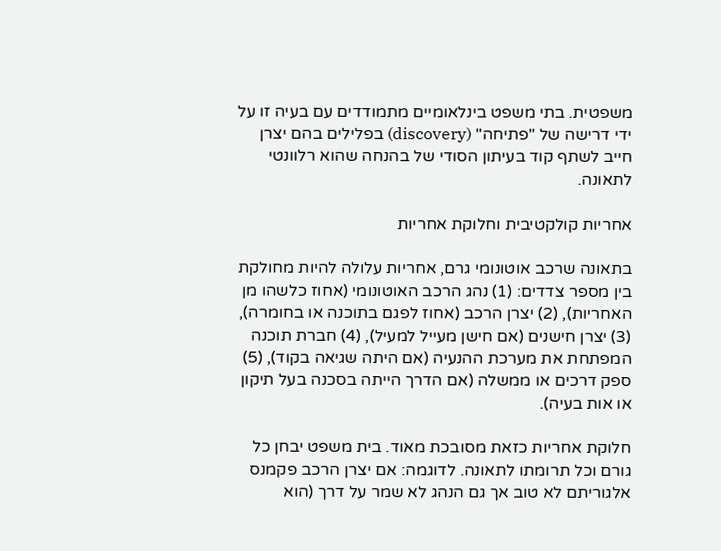משפטית. בתי משפט בינלאומיים מתמודדים עם בעיה זו על ידי דרישה של "פתיחה" (discovery) בפלילים בהם יצרן חייב לשתף קוד בעיתון הסודי של בהנחה שהוא רלוונטי לתאונה.

אחריות קולקטיבית וחלוקת אחריות

בתאונה שרכב אוטונומי גרם, אחריות עלולה להיות מחולקת בין מספר צדדים: (1) נהג הרכב האוטונומי (אחוז כלשהו מן האחריות), (2) יצרן הרכב (אחוז לפגם בתוכנה או בחומרה), (3) יצרן חישנים (אם חישן מעייל למעיל), (4) חברת תוכנה המפתחת את מערכת ההנעיה (אם היתה שגיאה בקוד), (5) ספק דרכים או ממשלה (אם הדרך הייתה בסכנה בעל תיקון או אות בעיה).

חלוקת אחריות כזאת מסובכת מאוד. בית משפט יבחן כל גורם וכל תרומתו לתאונה. לדוגמה: אם יצרן הרכב פקמנס אלגוריתם לא טוב אך גם הנהג לא שמר על דרך (הוא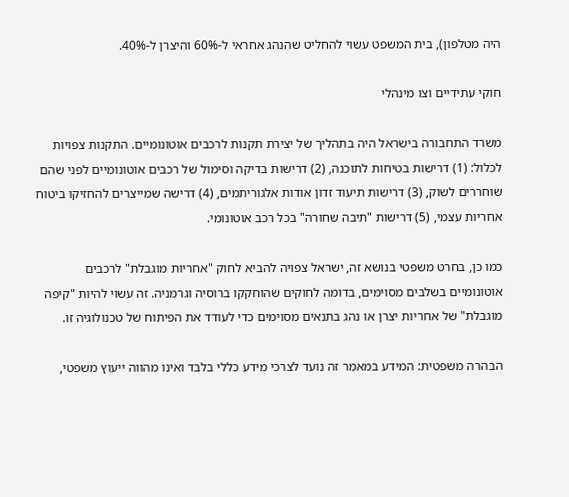היה מטלפון), בית המשפט עשוי להחליט שהנהג אחראי ל-60% והיצרן ל-40%.

חוקי עתידיים וצו מינהלי

משרד התחבורה בישראל היה בתהליך של יצירת תקנות לרכבים אוטונומיים. התקנות צפויות לכלול: (1) דרישות בטיחות לתוכנה, (2) דרישות בדיקה וסימול של רכבים אוטונומיים לפני שהם שוחררים לשוק, (3) דרישות תיעוד זדון אודות אלגוריתמים, (4) דרישה שמייצרים להחזיקו ביטוח אחריות עצמי, (5) דרישות "תיבה שחורה" בכל רכב אוטונומי.

כמו כן, בחרט משפטי בנושא זה, ישראל צפויה להביא לחוק "אחריות מוגבלת" לרכבים אוטונומיים בשלבים מסוימים, בדומה לחוקים שהוחקקו ברוסיה וגרמניה. זה עשוי להיות "קיפה מוגבלת" של אחריות יצרן או נהג בתנאים מסוימים כדי לעודד את הפיתוח של טכנולוגיה זו.

הבהרה משפטית: המידע במאמר זה נועד לצרכי מידע כללי בלבד ואינו מהווה ייעוץ משפטי,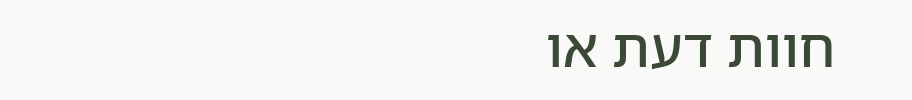חוות דעת או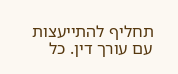תחליף להתייעצות עם עורך דין. כל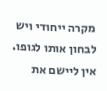מקרה ייחודי ויש לבחון אותו לגופו. אין ליישם את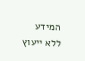המידע ללא ייעוץ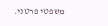משפטי פרטני.